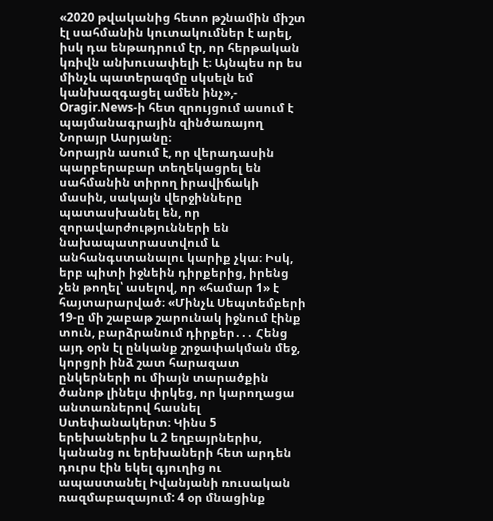«2020 թվականից հետո թշնամին միշտ էլ սահմանին կուտակումներ է արել, իսկ դա ենթադրում էր, որ հերթական կռիվն անխուսափելի է։ Այնպես որ ես մինչև պատերազմը սկսելն եմ կանխազգացել ամեն ինչ»,-
Oragir.News-ի հետ զրույցում ասում է պայմանագրային զինծառայող Նորայր Ասրյանը։
Նորայրն ասում է, որ վերադասին պարբերաբար տեղեկացրել են սահմանին տիրող իրավիճակի մասին, սակայն վերջինները պատասխանել են, որ զորավարժությունների են նախապատրաստվում և անհանգստանալու կարիք չկա։ Իսկ, երբ պիտի իջնեին դիրքերից, իրենց չեն թողել՝ ասելով, որ «համար 1» է հայտարարված։ «Մինչև Սեպտեմբերի 19-ը մի շաբաթ շարունակ իջնում էինք տուն, բարձրանում դիրքեր․․․ Հենց այդ օրն էլ ընկանք շրջափակման մեջ, կորցրի ինձ շատ հարազատ ընկերների ու միայն տարածքին ծանոթ լինելս փրկեց, որ կարողացա անտառներով հասնել Ստեփանակերտ։ Կինս 5 երեխաներիս և 2 եղբայրներիս, կանանց ու երեխաների հետ արդեն դուրս էին եկել գյուղից ու ապաստանել Իվանյանի ռուսական ռազմաբազայում: 4 օր մնացինք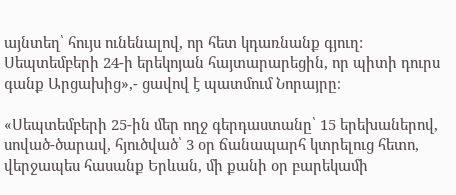այնտեղ՝ հույս ունենալով, որ հետ կդառնանք գյուղ: Սեպտեմբերի 24-ի երեկոյան հայտարարեցին, որ պիտի դուրս գանք Արցախից»,- ցավով է պատմում Նորայրը։

«Սեպտեմբերի 25-ին մեր ողջ գերդաստանը՝ 15 երեխաներով, սոված-ծարավ, հյուծված՝ 3 օր ճանապարհ կտրելուց հետո, վերջապես հասանք Երևան, մի քանի օր բարեկամի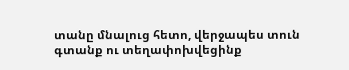տանը մնալուց հետո, վերջապես տուն գտանք ու տեղափոխվեցինք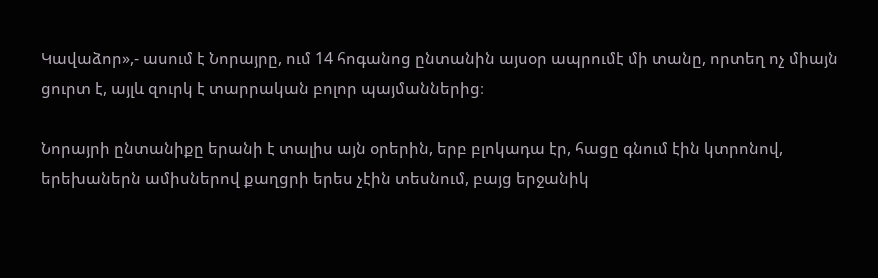Կավաձոր»,- ասում է Նորայրը, ում 14 հոգանոց ընտանին այսօր ապրումէ մի տանը, որտեղ ոչ միայն ցուրտ է, այլև զուրկ է տարրական բոլոր պայմաններից։

Նորայրի ընտանիքը երանի է տալիս այն օրերին, երբ բլոկադա էր, հացը գնում էին կտրոնով, երեխաներն ամիսներով քաղցրի երես չէին տեսնում, բայց երջանիկ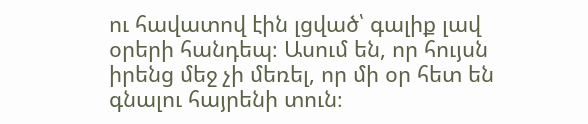ու հավատով էին լցված՝ գալիք լավ օրերի հանդեպ։ Ասում են, որ հույսն իրենց մեջ չի մեռել, որ մի օր հետ են գնալու հայրենի տուն։